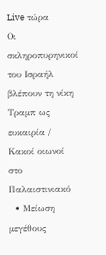Live τώρα
Οι σκληροπυρηνικοί του Ισραήλ βλέπουν τη νίκη Τραμπ ως ευκαιρία / Κακοί οιωνοί στο Παλαιστινιακό
  • Μείωση μεγέθους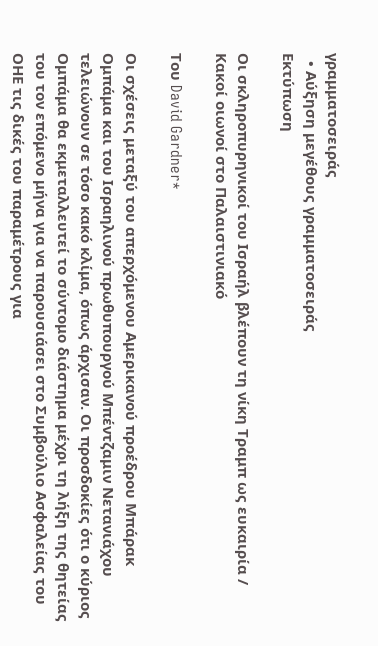γραμματοσειράς
  • Αύξηση μεγέθους γραμματοσειράς
Εκτύπωση

Οι σκληροπυρηνικοί του Ισραήλ βλέπουν τη νίκη Τραμπ ως ευκαιρία / Κακοί οιωνοί στο Παλαιστινιακό

Του David Gardner*

Οι σχέσεις μεταξύ του απερχόμενου Αμερικανού προέδρου Μπάρακ Ομπάμα και του Ισραηλινού πρωθυπουργού Μπέντζαμιν Νετανιάχου τελειώνουν σε τόσο κακό κλίμα, όπως άρχισαν. Οι προσδοκίες ότι ο κύριος Ομπάμα θα εκμεταλλευτεί το σύντομο διάστημα μέχρι τη λήξη της θητείας του τον επόμενο μήνα για να παρουσιάσει στο Συμβούλιο Ασφαλείας του ΟΗΕ τις δικές του παραμέτρους για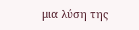μια λύση της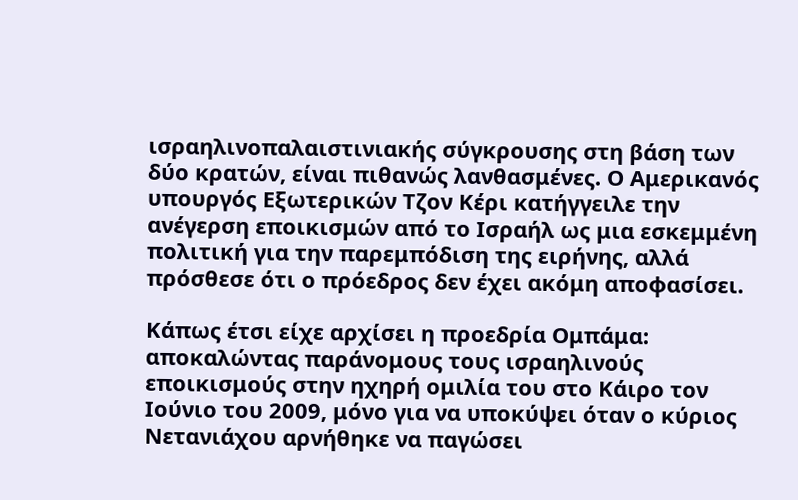ισραηλινοπαλαιστινιακής σύγκρουσης στη βάση των δύο κρατών, είναι πιθανώς λανθασμένες. Ο Αμερικανός υπουργός Εξωτερικών Τζον Κέρι κατήγγειλε την ανέγερση εποικισμών από το Ισραήλ ως μια εσκεμμένη πολιτική για την παρεμπόδιση της ειρήνης, αλλά πρόσθεσε ότι ο πρόεδρος δεν έχει ακόμη αποφασίσει.

Κάπως έτσι είχε αρχίσει η προεδρία Ομπάμα: αποκαλώντας παράνομους τους ισραηλινούς εποικισμούς στην ηχηρή ομιλία του στο Κάιρο τον Ιούνιο του 2009, μόνο για να υποκύψει όταν ο κύριος Νετανιάχου αρνήθηκε να παγώσει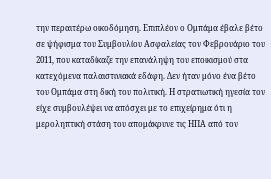την περαιτέρω οικοδόμηση. Επιπλέον ο Ομπάμα έβαλε βέτο σε ψήφισμα του Συμβουλίου Ασφαλείας τον Φεβρουάριο του 2011, που καταδίκαζε την επανάληψη του εποικισμού στα κατεχόμενα παλαιστινιακά εδάφη. Δεν ήταν μόνο ένα βέτο του Ομπάμα στη δική του πολιτική. Η στρατιωτική ηγεσία τον είχε συμβουλέψει να απόσχει με το επιχείρημα ότι η μεροληπτική στάση του απομάκρυνε τις ΗΠΑ από τον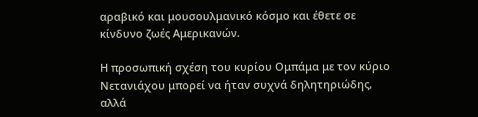αραβικό και μουσουλμανικό κόσμο και έθετε σε κίνδυνο ζωές Αμερικανών.

Η προσωπική σχέση του κυρίου Ομπάμα με τον κύριο Νετανιάχου μπορεί να ήταν συχνά δηλητηριώδης, αλλά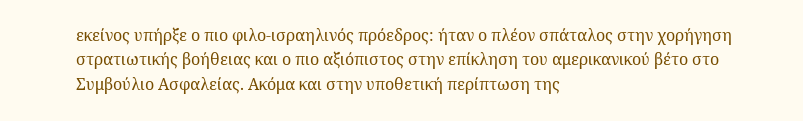εκείνος υπήρξε ο πιο φιλο-ισραηλινός πρόεδρος: ήταν ο πλέον σπάταλος στην χορήγηση στρατιωτικής βοήθειας και ο πιο αξιόπιστος στην επίκληση του αμερικανικού βέτο στο Συμβούλιο Ασφαλείας. Ακόμα και στην υποθετική περίπτωση της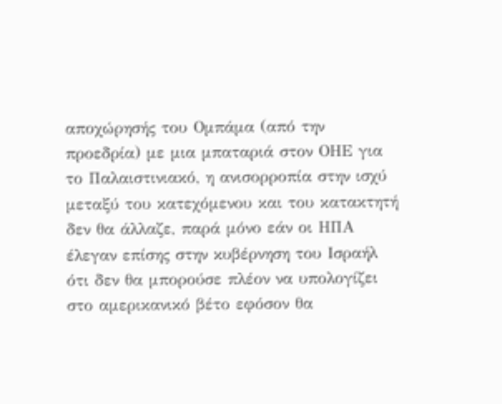αποχώρησής του Ομπάμα (από την προεδρία) με μια μπαταριά στον ΟΗΕ για το Παλαιστινιακό, η ανισορροπία στην ισχύ μεταξύ του κατεχόμενου και του κατακτητή δεν θα άλλαζε, παρά μόνο εάν οι ΗΠΑ έλεγαν επίσης στην κυβέρνηση του Ισραήλ ότι δεν θα μπορούσε πλέον να υπολογίζει στο αμερικανικό βέτο εφόσον θα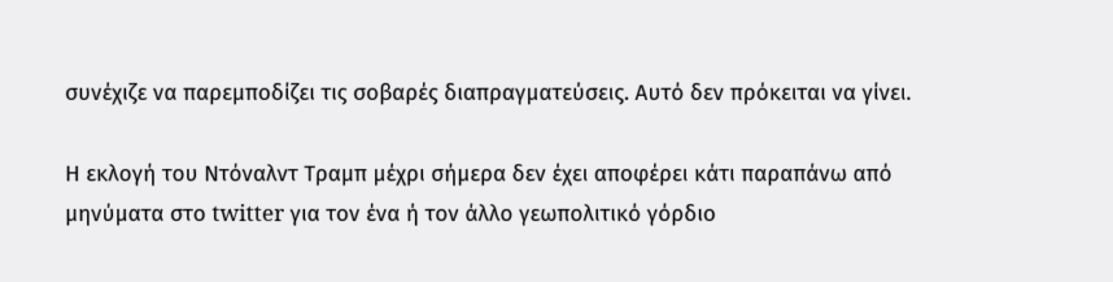συνέχιζε να παρεμποδίζει τις σοβαρές διαπραγματεύσεις. Αυτό δεν πρόκειται να γίνει.

Η εκλογή του Ντόναλντ Τραμπ μέχρι σήμερα δεν έχει αποφέρει κάτι παραπάνω από μηνύματα στο twitter για τον ένα ή τον άλλο γεωπολιτικό γόρδιο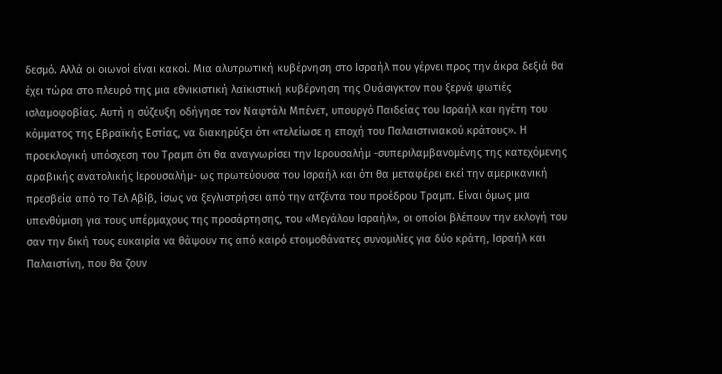δεσμό. Αλλά οι οιωνοί είναι κακοί. Μια αλυτρωτική κυβέρνηση στο Ισραήλ που γέρνει προς την άκρα δεξιά θα έχει τώρα στο πλευρό της μια εθνικιστική λαϊκιστική κυβέρνηση της Ουάσιγκτον που ξερνά φωτιές ισλαμοφοβίας. Αυτή η σύζευξη οδήγησε τον Ναφτάλι Μπένετ, υπουργό Παιδείας του Ισραήλ και ηγέτη του κόμματος της Εβραϊκής Εστίας, να διακηρύξει ότι «τελείωσε η εποχή του Παλαιστινιακού κράτους». Η προεκλογική υπόσχεση του Τραμπ ότι θα αναγνωρίσει την Ιερουσαλήμ -συπεριλαμβανομένης της κατεχόμενης αραβικής ανατολικής Ιερουσαλήμ- ως πρωτεύουσα του Ισραήλ και ότι θα μεταφέρει εκεί την αμερικανική πρεσβεία από το Τελ Αβίβ, ίσως να ξεγλιστρήσει από την ατζέντα του προέδρου Τραμπ. Είναι όμως μια υπενθύμιση για τους υπέρμαχους της προσάρτησης, του «Μεγάλου Ισραήλ», οι οποίοι βλέπουν την εκλογή του σαν την δική τους ευκαιρία να θάψουν τις από καιρό ετοιμοθάνατες συνομιλίες για δύο κράτη, Ισραήλ και Παλαιστίνη, που θα ζουν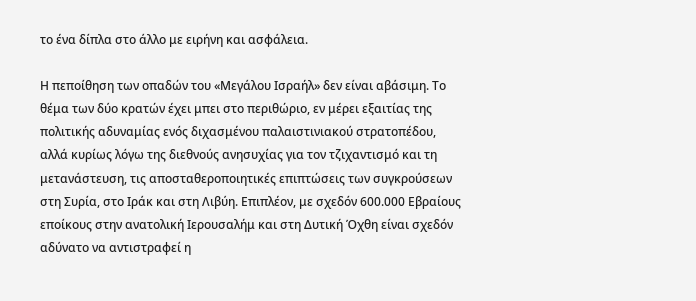το ένα δίπλα στο άλλο με ειρήνη και ασφάλεια.

Η πεποίθηση των οπαδών του «Μεγάλου Ισραήλ» δεν είναι αβάσιμη. Το θέμα των δύο κρατών έχει μπει στο περιθώριο, εν μέρει εξαιτίας της πολιτικής αδυναμίας ενός διχασμένου παλαιστινιακού στρατοπέδου, αλλά κυρίως λόγω της διεθνούς ανησυχίας για τον τζιχαντισμό και τη μετανάστευση, τις αποσταθεροποιητικές επιπτώσεις των συγκρούσεων στη Συρία, στο Ιράκ και στη Λιβύη. Επιπλέον, με σχεδόν 600.000 Εβραίους εποίκους στην ανατολική Ιερουσαλήμ και στη Δυτική Όχθη είναι σχεδόν αδύνατο να αντιστραφεί η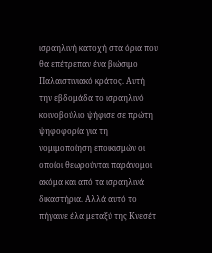ισραηλινή κατοχή στα όρια που θα επέτρεπαν ένα βιώσιμο Παλαιστινιακό κράτος. Αυτή την εβδομάδα το ισραηλινό κοινοβούλιο ψήφισε σε πρώτη ψηφοφορία για τη νομιμοποίηση εποικισμών οι οποίοι θεωρούνται παράνομοι ακόμα και από τα ισραηλινά δικαστήρια. Αλλά αυτό το πήγαινε έλα μεταξύ της Κνεσέτ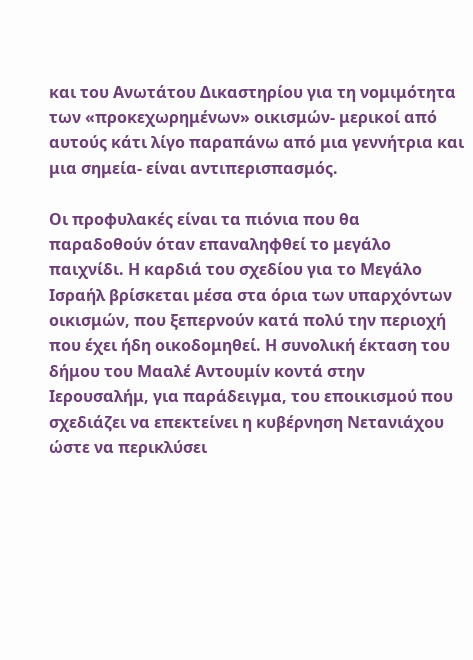και του Ανωτάτου Δικαστηρίου για τη νομιμότητα των «προκεχωρημένων» οικισμών- μερικοί από αυτούς κάτι λίγο παραπάνω από μια γεννήτρια και μια σημεία- είναι αντιπερισπασμός.

Οι προφυλακές είναι τα πιόνια που θα παραδοθούν όταν επαναληφθεί το μεγάλο παιχνίδι. Η καρδιά του σχεδίου για το Μεγάλο Ισραήλ βρίσκεται μέσα στα όρια των υπαρχόντων οικισμών, που ξεπερνούν κατά πολύ την περιοχή που έχει ήδη οικοδομηθεί. Η συνολική έκταση του δήμου του Μααλέ Αντουμίν κοντά στην Ιερουσαλήμ, για παράδειγμα, του εποικισμού που σχεδιάζει να επεκτείνει η κυβέρνηση Νετανιάχου ώστε να περικλύσει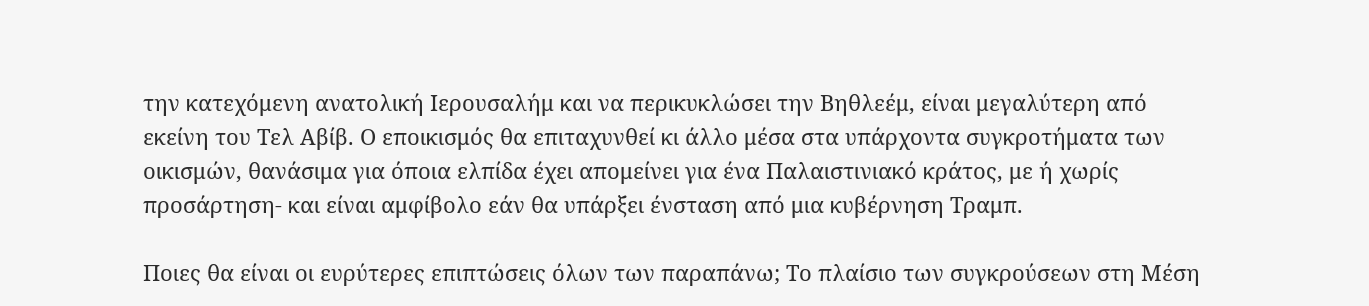την κατεχόμενη ανατολική Ιερουσαλήμ και να περικυκλώσει την Βηθλεέμ, είναι μεγαλύτερη από εκείνη του Τελ Αβίβ. Ο εποικισμός θα επιταχυνθεί κι άλλο μέσα στα υπάρχοντα συγκροτήματα των οικισμών, θανάσιμα για όποια ελπίδα έχει απομείνει για ένα Παλαιστινιακό κράτος, με ή χωρίς προσάρτηση- και είναι αμφίβολο εάν θα υπάρξει ένσταση από μια κυβέρνηση Τραμπ.

Ποιες θα είναι οι ευρύτερες επιπτώσεις όλων των παραπάνω; Το πλαίσιο των συγκρούσεων στη Μέση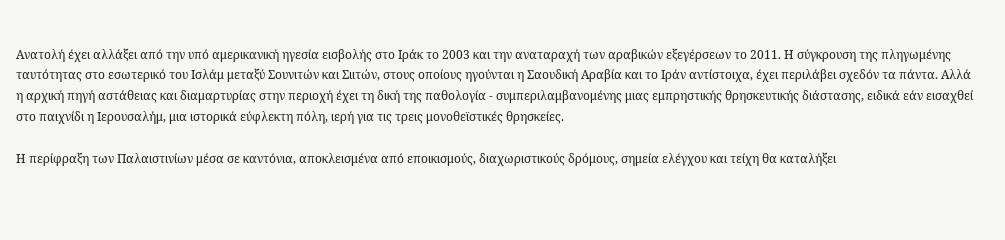Ανατολή έχει αλλάξει από την υπό αμερικανική ηγεσία εισβολής στο Ιράκ το 2003 και την αναταραχή των αραβικών εξεγέρσεων το 2011. Η σύγκρουση της πληγωμένης ταυτότητας στο εσωτερικό του Ισλάμ μεταξύ Σουνιτών και Σιιτών, στους οποίους ηγούνται η Σαουδική Αραβία και το Ιράν αντίστοιχα, έχει περιλάβει σχεδόν τα πάντα. Αλλά η αρχική πηγή αστάθειας και διαμαρτυρίας στην περιοχή έχει τη δική της παθολογία - συμπεριλαμβανομένης μιας εμπρηστικής θρησκευτικής διάστασης, ειδικά εάν εισαχθεί στο παιχνίδι η Ιερουσαλήμ, μια ιστορικά εύφλεκτη πόλη, ιερή για τις τρεις μονοθεϊστικές θρησκείες.

Η περίφραξη των Παλαιστινίων μέσα σε καντόνια, αποκλεισμένα από εποικισμούς, διαχωριστικούς δρόμους, σημεία ελέγχου και τείχη θα καταλήξει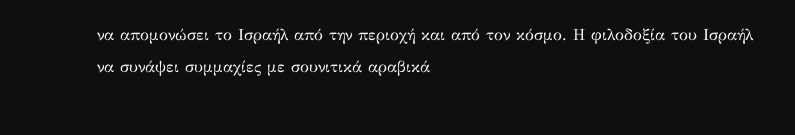να απομονώσει το Ισραήλ από την περιοχή και από τον κόσμο. Η φιλοδοξία του Ισραήλ να συνάψει συμμαχίες με σουνιτικά αραβικά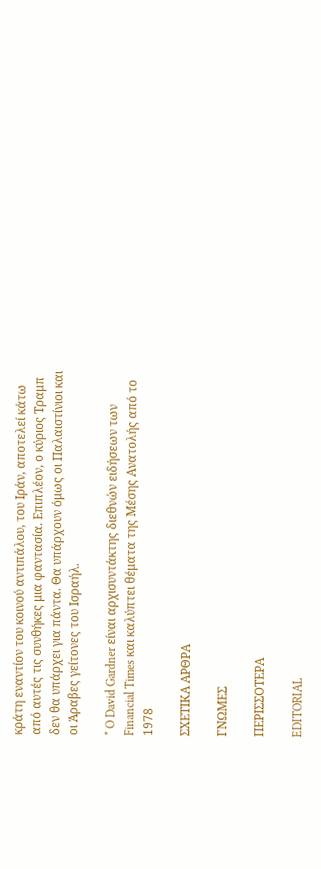κράτη εναντίον του κοινού αντιπάλου, του Ιράν, αποτελεί κάτω από αυτές τις συνθήκες μια φαντασία. Επιπλέον, ο κύριος Τραμπ δεν θα υπάρχει για πάντα. Θα υπάρχουν όμως οι Παλαιστίνιοι και οι Άραβες γείτονες του Ισραήλ.

* O David Gardner είναι αρχισυντάκτης διεθνών ειδήσεων των Financial Times και καλύπτει θέματα της Μέσης Ανατολής από το 1978

ΣΧΕΤΙΚΑ ΑΡΘΡΑ

ΓΝΩΜΕΣ

ΠΕΡΙΣΣΟΤΕΡΑ

EDITORIAL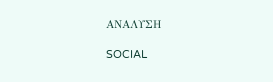ΑΝΑΛΥΣΗ

SOCIAL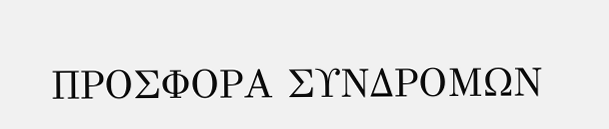ΠΡΟΣΦΟΡΑ ΣΥΝΔΡΟΜΩΝ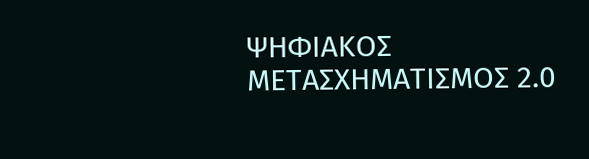ΨΗΦΙΑΚΟΣ ΜΕΤΑΣΧΗΜΑΤΙΣΜΟΣ 2.0